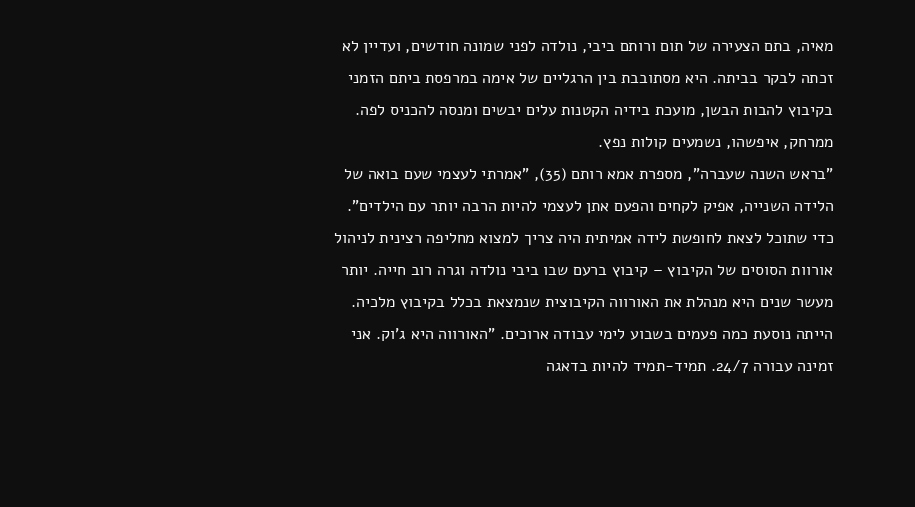מאיה, בתם הצעירה של תום ורותם ביבי, נולדה לפני שמונה חודשים, ועדיין לא זכתה לבקר בביתה. היא מסתובבת בין הרגליים של אימה במרפסת ביתם הזמני בקיבוץ להבות הבשן, מועכת בידיה הקטנות עלים יבשים ומנסה להכניס לפה. ממרחק, איפשהו, נשמעים קולות נפץ.
"בראש השנה שעברה", מספרת אמא רותם (35), "אמרתי לעצמי שעם בואה של הלידה השנייה, אפיק לקחים והפעם אתן לעצמי להיות הרבה יותר עם הילדים". כדי שתוכל לצאת לחופשת לידה אמיתית היה צריך למצוא מחליפה רצינית לניהול אורוות הסוסים של הקיבוץ – קיבוץ ברעם שבו ביבי נולדה וגרה רוב חייה. יותר מעשר שנים היא מנהלת את האורווה הקיבוצית שנמצאת בכלל בקיבוץ מלכיה. הייתה נוסעת כמה פעמים בשבוע לימי עבודה ארוכים. "האורווה היא ג'וק. אני זמינה עבורה 24/7. תמיד-תמיד להיות בדאגה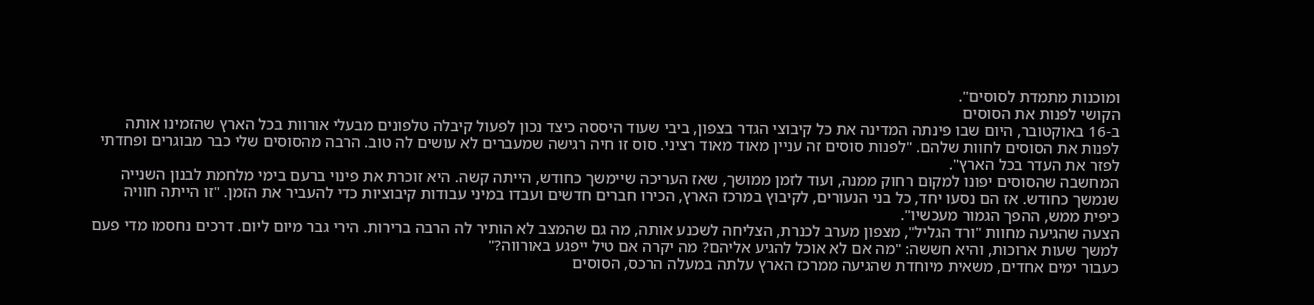ומוכנות מתמדת לסוסים".
הקושי לפנות את הסוסים
ב-16 באוקטובר, היום שבו פינתה המדינה את כל קיבוצי הגדר בצפון, ביבי שעוד היססה כיצד נכון לפעול קיבלה טלפונים מבעלי אורוות בכל הארץ שהזמינו אותה לפנות את הסוסים לחוות שלהם. "לפנות סוסים זה עניין מאוד מאוד רציני. סוס זו חיה רגישה שמעברים לא עושים לה טוב. הרבה מהסוסים שלי כבר מבוגרים ופחדתי לפזר את העדר בכל הארץ".
המחשבה שהסוסים יפונו למקום רחוק ממנה, ועוד לזמן ממושך, שאז העריכה שיימשך כחודש, הייתה קשה. היא זוכרת את פינוי ברעם בימי מלחמת לבנון השנייה שנמשך כחודש. אז הם נסעו יחד, כל בני הנעורים, לקיבוץ במרכז הארץ, הכירו חברים חדשים ועבדו במיני עבודות קיבוציות כדי להעביר את הזמן. "זו הייתה חוויה כיפית ממש, ההפך הגמור מעכשיו".
הצעה שהגיעה מחוות "ורד הגליל", מצפון מערב לכנרת, הצליחה לשכנע אותה, מה גם שהמצב לא הותיר לה הרבה ברירות. הירי גבר מיום ליום. דרכים נחסמו מדי פעם למשך שעות ארוכות, והיא חששה: "מה אם לא אוכל להגיע אליהם? מה יקרה אם טיל ייפגע באורווה?"
כעבור ימים אחדים, משאית מיוחדת שהגיעה ממרכז הארץ עלתה במעלה הרכס, הסוסים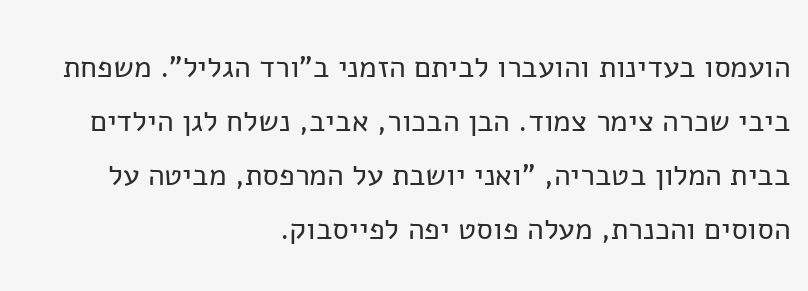הועמסו בעדינות והועברו לביתם הזמני ב"ורד הגליל". משפחת ביבי שכרה צימר צמוד. הבן הבכור, אביב, נשלח לגן הילדים בבית המלון בטבריה, "ואני יושבת על המרפסת, מביטה על הסוסים והכנרת, מעלה פוסט יפה לפייסבוק.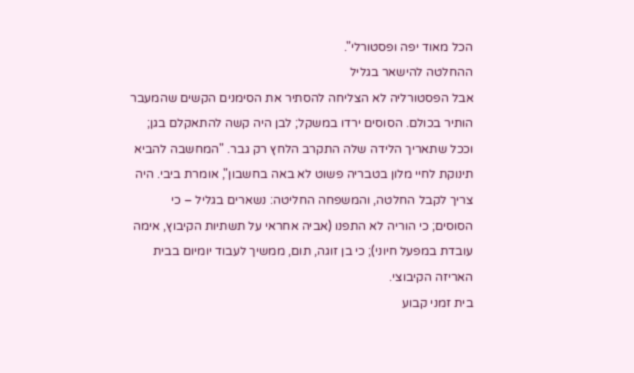הכל מאוד יפה ופסטורלי".
ההחלטה להישאר בגליל
אבל הפסטורליה לא הצליחה להסתיר את הסימנים הקשים שהמעבר הותיר בכולם. הסוסים ירדו במשקל; לבן היה קשה להתאקלם בגן; וככל שתאריך הלידה שלה התקרב הלחץ רק גבר. "המחשבה להביא תינוקת לחיי מלון בטבריה פשוט לא באה בחשבון", אומרת ביבי. היה צריך לקבל החלטה, והמשפחה החליטה: נשארים בגליל – כי הסוסים; כי הוריה לא התפנו (אביה אחראי על תשתיות הקיבוץ, אימה עובדת במפעל חיוני); כי בן זוגה, תום, ממשיך לעבוד יומיום בבית האריזה הקיבוצי.
בית זמני קבוע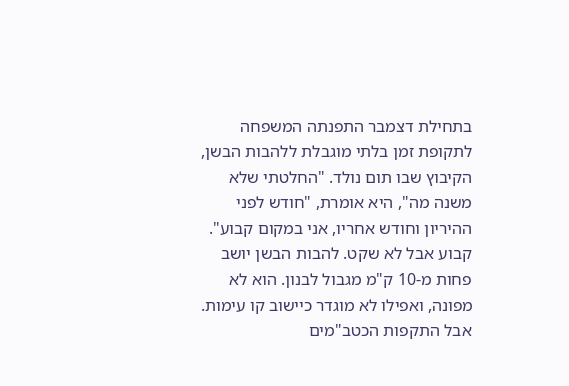בתחילת דצמבר התפנתה המשפחה לתקופת זמן בלתי מוגבלת ללהבות הבשן, הקיבוץ שבו תום נולד. "החלטתי שלא משנה מה", היא אומרת, "חודש לפני ההיריון וחודש אחריו, אני במקום קבוע".
קבוע אבל לא שקט. להבות הבשן יושב פחות מ-10 ק"מ מגבול לבנון. הוא לא מפונה, ואפילו לא מוגדר כיישוב קו עימות. אבל התקפות הכטב"מים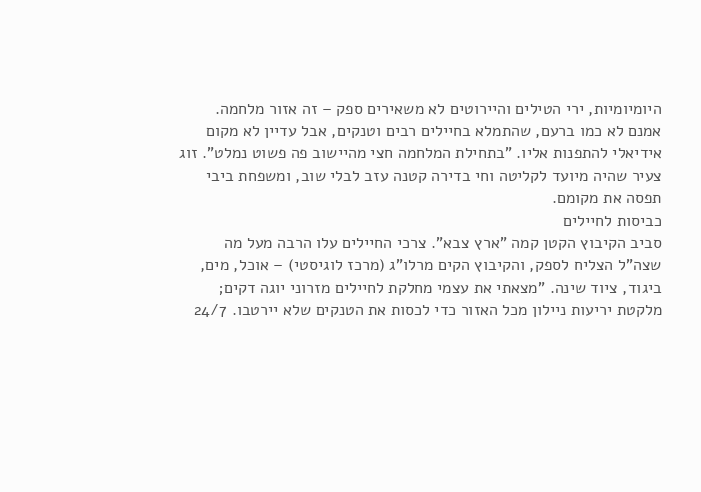היומיומיות, ירי הטילים והיירוטים לא משאירים ספק – זה אזור מלחמה. אמנם לא כמו ברעם, שהתמלא בחיילים רבים וטנקים, אבל עדיין לא מקום אידיאלי להתפנות אליו. "בתחילת המלחמה חצי מהיישוב פה פשוט נמלט". זוג צעיר שהיה מיועד לקליטה וחי בדירה קטנה עזב לבלי שוב, ומשפחת ביבי תפסה את מקומם.
כביסות לחיילים
סביב הקיבוץ הקטן קמה "ארץ צבא". צרכי החיילים עלו הרבה מעל מה שצה"ל הצליח לספק, והקיבוץ הקים מרלו"ג (מרכז לוגיסטי) – אוכל, מים, ביגוד, ציוד שינה. "מצאתי את עצמי מחלקת לחיילים מזרוני יוגה דקים; מלקטת יריעות ניילון מכל האזור כדי לכסות את הטנקים שלא יירטבו. 24/7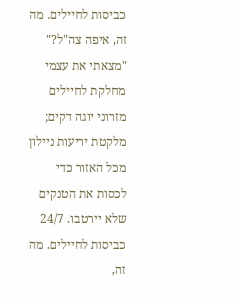כביסות לחיילים. מה זה, איפה צה"ל?"
"מצאתי את עצמי מחלקת לחיילים מזרוני יוגה דקים; מלקטת יריעות ניילון מכל האזור כדי לכסות את הטנקים שלא יירטבו. 24/7 כביסות לחיילים. מה זה,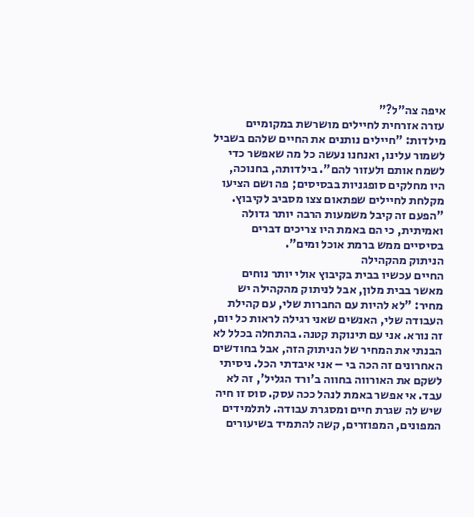איפה צה"ל?"
עזרה אזרחית לחיילים מושרשת במקומיים מילדות: "חיילים נותנים את החיים שלהם בשביל לשמור עלינו, ואנחנו נעשה כל מה שאפשר כדי לשמח אותם ולעזור להם". בילדותה, בחנוכה, היו מחלקים סופגניות בבסיסים; פה ושם הציעו מקלחת לחיילים שפתאום צצו מסביב לקיבוץ. "הפעם זה קיבל משמעות הרבה יותר גדולה ואמיתית, כי הם באמת היו צריכים דברים בסיסיים ממש ברמת אוכל ומים".
הניתוק מהקהילה
החיים עכשיו בבית בקיבוץ אולי יותר נוחים מאשר בבית מלון, אבל לניתוק מהקהילה יש מחיר: "לא להיות עם החברות שלי, עם קהילת העבודה שלי, האנשים שאני רגילה לראות כל יום, זה נורא. אני עם תינוקת קטנה. בהתחלה בכלל לא הבנתי את המחיר של הניתוק הזה, אבל בחודשים האחרונים זה הכה בי – אני איבדתי הכל. ניסיתי לשקם את האורווה בחווה ב'ורד הגליל', זה לא עבד. אי אפשר באמת לנהל ככה עסק. סוס זו חיה שיש לה שגרת חיים ומסגרת עבודה. לתלמידים המפונים, המפוזרים, קשה להתמיד בשיעורים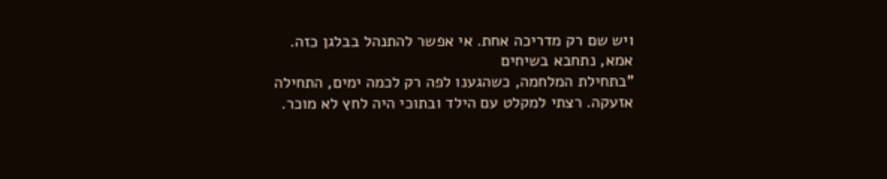ויש שם רק מדריכה אחת. אי אפשר להתנהל בבלגן כזה.
אמא, נתחבא בשיחים
"בתחילת המלחמה, כשהגענו לפה רק לכמה ימים, התחילה אזעקה. רצתי למקלט עם הילד ובתוכי היה לחץ לא מוכר.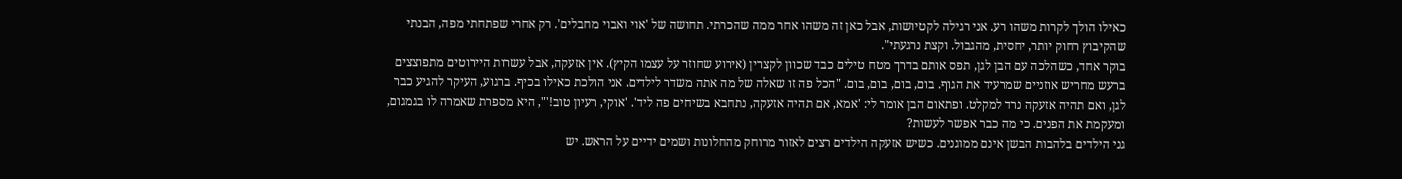כאילו הולך לקרות משהו רע. אני רגילה לקטיושות, אבל כאן זה משהו אחר ממה שהכרתי. תחושה של 'אוי ואבוי מחבלים'. רק אחרי שפתחתי מפה, הבנתי שהקיבוץ רחוק יותר, יחסית, מהגבול. וקצת נרגעתי".
בוקר אחד, כשהלכה עם הבן לגן, תפס אותם בדרך מטח טילים כבד שכוון לקצרין (אירוע שחוזר על עצמו הקיץ). אין אזעקה, אבל עשרות היירוטים מתפוצצים ברעש מחריש אוזניים שמרעיד את הגוף. בום, בום, בום, בום. "הכל פה זו שאלה של מה אתה משדר לילדים. אני הולכת כאילו בכיף. ברגוע, העיקר להגיע כבר לגן, ואם תהיה אזעקה נרד למקלט. ופתאום הבן אומר לי: 'אמא, אם תהיה אזעקה, נתחבא בשיחים פה ליד'. 'אוקי, רעיון טוב!'", היא מספרת שאמרה לו בגמגום, ומעקמת את הפנים. כי מה כבר אפשר לעשות?
גני הילדים בלהבות הבשן אינם ממוגנים. כשיש אזעקה הילדים רצים לאזור מרוחק מהחלונות ושמים ידיים על הראש. יש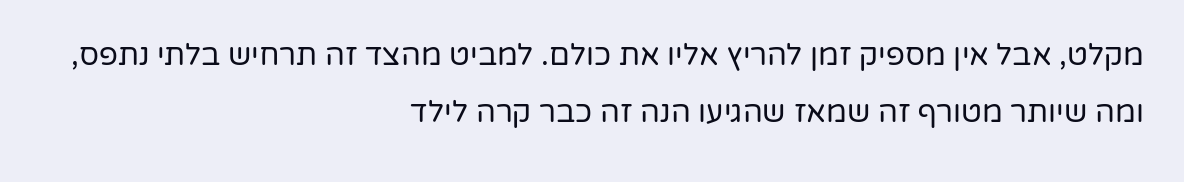מקלט, אבל אין מספיק זמן להריץ אליו את כולם. למביט מהצד זה תרחיש בלתי נתפס, ומה שיותר מטורף זה שמאז שהגיעו הנה זה כבר קרה לילד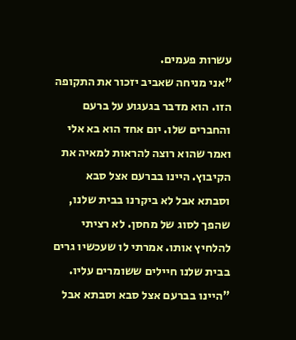עשרות פעמים.
"אני מניחה שאביב יזכור את התקופה הזו. הוא מדבר בגעגוע על ברעם והחברים שלו. יום אחד הוא בא אלי ואמר שהוא רוצה להראות למאיה את הקיבוץ. היינו בברעם אצל סבא וסבתא אבל לא ביקרנו בבית שלנו, שהפך לסוג של מחסן. לא רציתי להלחיץ אותו. אמרתי לו שעכשיו גרים בבית שלנו חיילים ששומרים עליו.
"היינו בברעם אצל סבא וסבתא אבל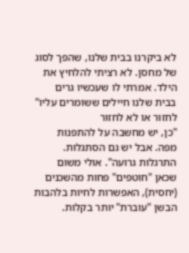לא ביקרנו בבית שלנו, שהפך לסוג של מחסן. לא רציתי להלחיץ את הילד. אמרתי לו שעכשיו גרים בבית שלנו חיילים ששומרים עליו"
לחזור או לא לחזור
"כן, יש מחשבה על להתפנות מפה. אבל יש גם הסתגלות. התרגלות גרועה". אולי משום שכאן "חוטפים" פחות מהשכנים (יחסית), האפשרות לחיות בלהבות הבשן "עוברת" יותר בקלות.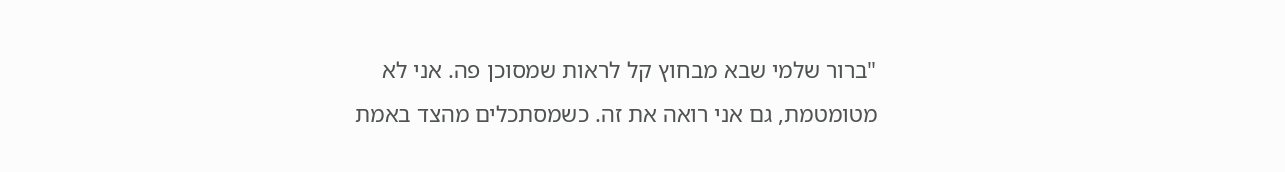"ברור שלמי שבא מבחוץ קל לראות שמסוכן פה. אני לא מטומטמת, גם אני רואה את זה. כשמסתכלים מהצד באמת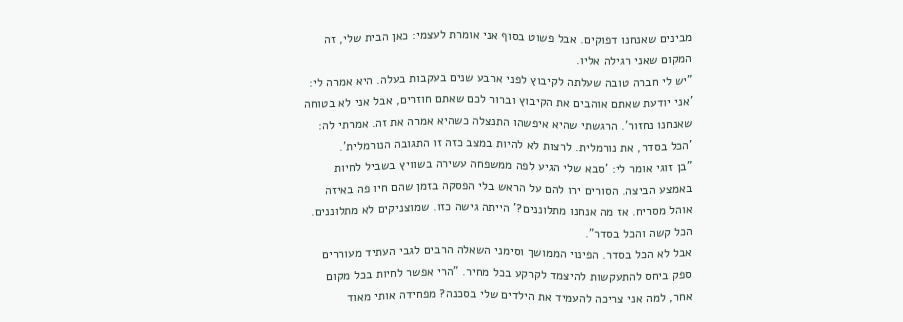מבינים שאנחנו דפוקים. אבל פשוט בסוף אני אומרת לעצמי: כאן הבית שלי, זה המקום שאני רגילה אליו.
"יש לי חברה טובה שעלתה לקיבוץ לפני ארבע שנים בעקבות בעלה. היא אמרה לי: 'אני יודעת שאתם אוהבים את הקיבוץ וברור לכם שאתם חוזרים, אבל אני לא בטוחה שאנחנו נחזור'. הרגשתי שהיא איפשהו התנצלה כשהיא אמרה את זה. אמרתי לה: 'הכל בסדר, את נורמלית. לרצות לא להיות במצב כזה זו התגובה הנורמלית'.
"בן זוגי אומר לי: 'סבא שלי הגיע לפה ממשפחה עשירה בשוויץ בשביל לחיות באמצע הביצה. הסורים ירו להם על הראש בלי הפסקה בזמן שהם חיו פה באיזה אוהל מסריח. אז מה אנחנו מתלוננים?' הייתה גישה כזו. שמוצניקים לא מתלוננים. הכל קשה והכל בסדר".
אבל לא הכל בסדר. הפינוי הממושך וסימני השאלה הרבים לגבי העתיד מעוררים ספק ביחס להתעקשות להיצמד לקרקע בכל מחיר. "הרי אפשר לחיות בכל מקום אחר, למה אני צריכה להעמיד את הילדים שלי בסכנה? מפחידה אותי מאוד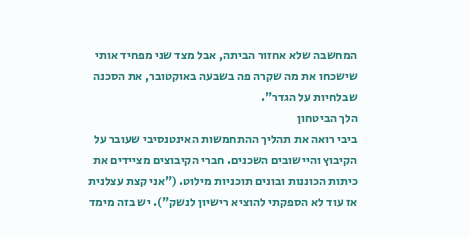המחשבה שלא אחזור הביתה, אבל מצד שני מפחיד אותי שישכחו את מה שקרה פה בשבעה באוקטובר, את הסכנה שבלחיות על הגדר".
הלך הביטחון
ביבי רואה את תהליך ההתחמשות האינטנסיבי שעובר על הקיבוץ והיישובים השכנים. חברי הקיבוצים מציידים את כיתות הכוננות ובונים תוכניות מילוט. ("אני קצת עצלנית אז עוד לא הספקתי להוציא רישיון לנשק"). יש בזה מימד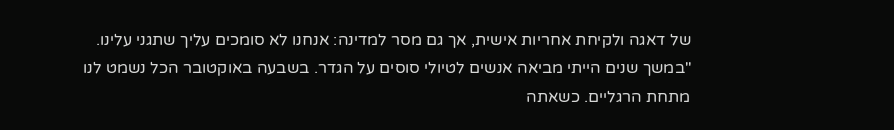של דאגה ולקיחת אחריות אישית, אך גם מסר למדינה: אנחנו לא סומכים עליך שתגני עלינו.
"במשך שנים הייתי מביאה אנשים לטיולי סוסים על הגדר. בשבעה באוקטובר הכל נשמט לנו מתחת הרגליים. כשאתה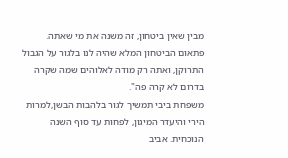מבין שאין ביטחון, זה משנה את מי שאתה. פתאום הביטחון המלא שהיה לנו בלגור על הגבול התרוקן, ואתה רק מודה לאלוהים שמה שקרה בדרום לא קרה פה".
משפחת ביבי תמשיך לגור בלהבות הבשן,למרות הירי והיעדר המיגון, לפחות עד סוף השנה הנוכחית. אביב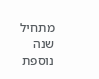מתחיל שנה נוספת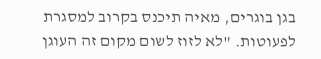בגן בוגרים, מאיה תיכנס בקרוב למסגרת לפעוטות. "לא לזוז לשום מקום זה העוגן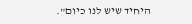היחיד שיש לנו כיום".